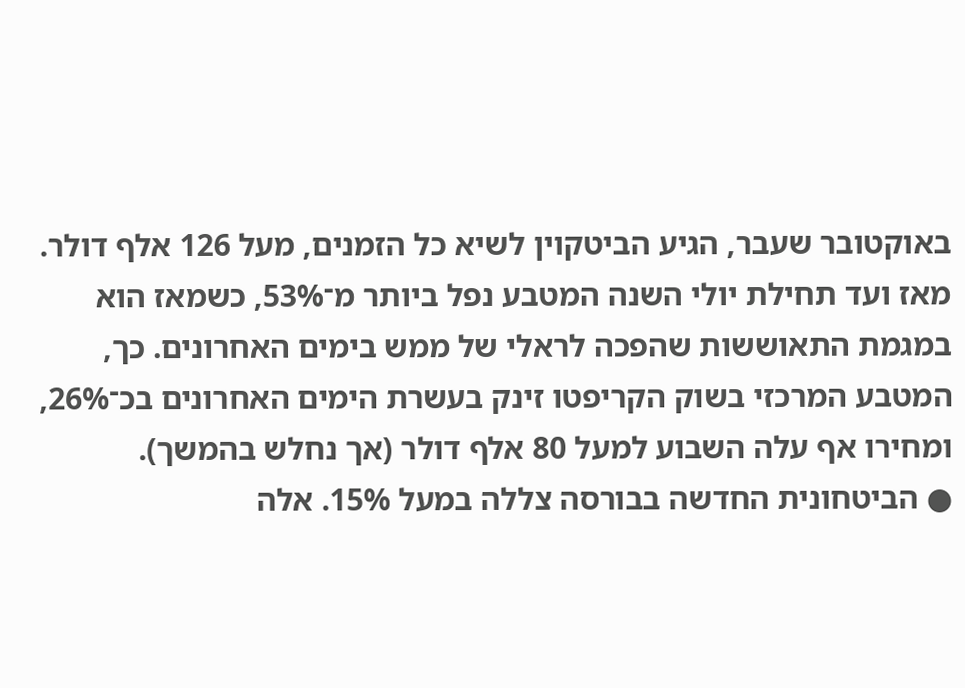באוקטובר שעבר, הגיע הביטקוין לשיא כל הזמנים, מעל 126 אלף דולר. מאז ועד תחילת יולי השנה המטבע נפל ביותר מ־53%, כשמאז הוא במגמת התאוששות שהפכה לראלי של ממש בימים האחרונים. כך, המטבע המרכזי בשוק הקריפטו זינק בעשרת הימים האחרונים בכ־26%, ומחירו אף עלה השבוע למעל 80 אלף דולר (אך נחלש בהמשך).
● הביטחונית החדשה בבורסה צללה במעל 15%. אלה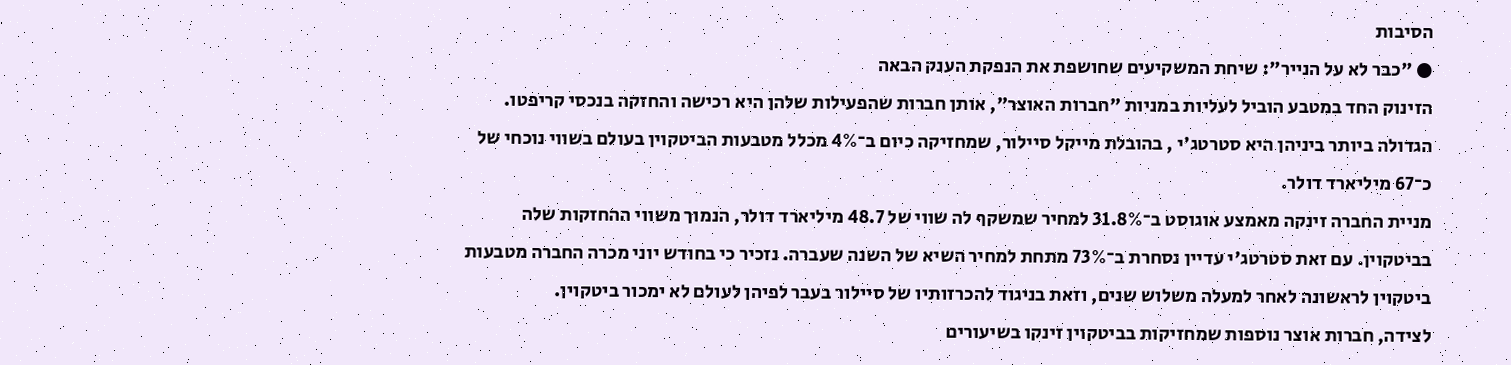הסיבות
● "כבר לא על הנייר": שיחת המשקיעים שחושפת את הנפקת הענק הבאה
הזינוק החד במטבע הוביל לעליות במניות "חברות האוצר", אותן חברות שהפעילות שלהן היא רכישה והחזקה בנכסי קריפטו. הגדולה ביותר ביניהן היא סטרטג'י , בהובלת מייקל סיילור, שמחזיקה כיום ב־4% מכלל מטבעות הביטקוין בעולם בשווי נוכחי של כ־67 מיליארד דולר.
מניית החברה זינקה מאמצע אוגוסט ב־31.8% למחיר שמשקף לה שווי של 48.7 מיליארד דולר, הנמוך משווי ההחזקות שלה בביטקוין. עם זאת סטרטג'י עדיין נסחרת ב־73% מתחת למחיר השיא של השנה שעברה. נזכיר כי בחודש יוני מכרה החברה מטבעות ביטקוין לראשונה לאחר למעלה משלוש שנים, וזאת בניגוד להכרזותיו של סיילור בעבר לפיהן לעולם לא ימכור ביטקוין.
לצידה, חברות אוצר נוספות שמחזיקות בביטקוין זינקו בשיעורים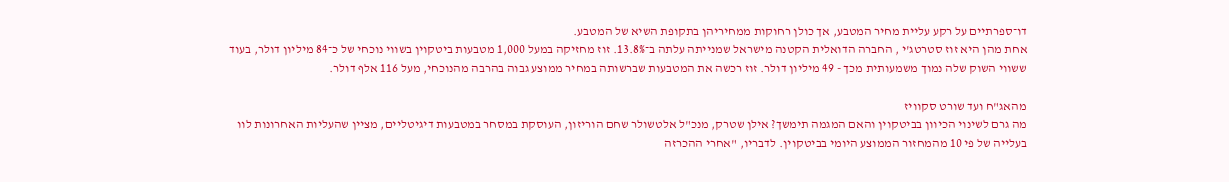דו־ספרתיים על רקע עליית מחיר המטבע, אך כולן רחוקות ממחיריהן בתקופת השיא של המטבע.
אחת מהן היא זוז סטרטג'י , החברה הדואלית הקטנה מישראל שמנייתה עלתה ב־13.8%. זוז מחזיקה במעל 1,000 מטבעות ביטקוין בשווי נוכחי של כ־84 מיליון דולר, בעוד ששווי השוק שלה נמוך משמעותית מכך - 49 מיליון דולר. זוז רכשה את המטבעות שברשותה במחיר ממוצע גבוה בהרבה מהנוכחי, מעל 116 אלף דולר.

מהאג"ח ועד שורט סקוויז
מה גרם לשינוי הכיוון בביטקוין והאם המגמה תימשך? אילן שטרק, מנכ"ל אלטשולר שחם הוריזון, העוסקת במסחר במטבעות דיגיטליים, מציין שהעליות האחרונות לוו בעלייה של פי 10 מהמחזור הממוצע היומי בביטקוין. לדבריו, "אחרי ההכרזה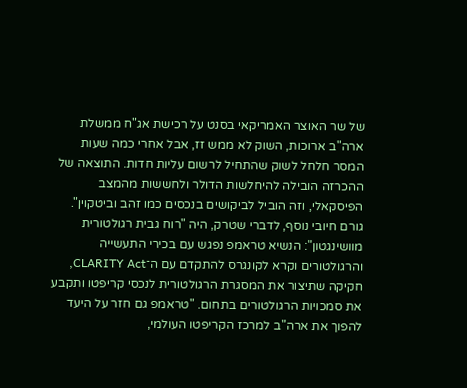של שר האוצר האמריקאי בסנט על רכישת אג"ח ממשלת ארה"ב ארוכות, השוק לא ממש זז, אבל אחרי כמה שעות המסר חלחל לשוק שהתחיל לרשום עליות חדות. התוצאה של ההכרזה הובילה להיחלשות הדולר ולחששות מהמצב הפיסקאלי, וזה הוביל לביקושים בנכסים כמו זהב וביטקוין".
גורם חיובי נוסף, לדברי שטרק, היה "רוח גבית רגולטורית מוושינגטון": הנשיא טראמפ נפגש עם בכירי התעשייה והרגולטורים וקרא לקונגרס להתקדם עם ה־CLARITY Act, חקיקה שתיצור את המסגרת הרגולטורית לנכסי קריפטו ותקבע את סמכויות הרגולטורים בתחום. "טראמפ גם חזר על היעד להפוך את ארה"ב למרכז הקריפטו העולמי,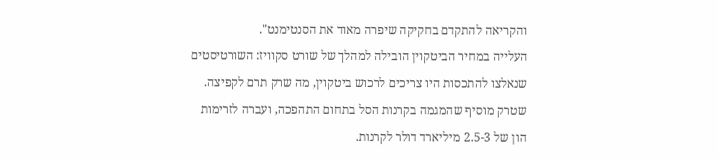והקריאה להתקדם בחקיקה שיפרה מאוד את הסנטימנט".
העלייה במחיר הביטקוין הובילה למהלך של שורט סקוויז: השורטיסטים שנאלצו להתכסות היו צריכים לרכוש ביטקוין, מה שרק תרם לקפיצה. שטרק מוסיף שהמגמה בקרנות הסל בתחום התהפכה, ועברה לזרימות הון של 2.5-3 מיליארד דולר לקרנות.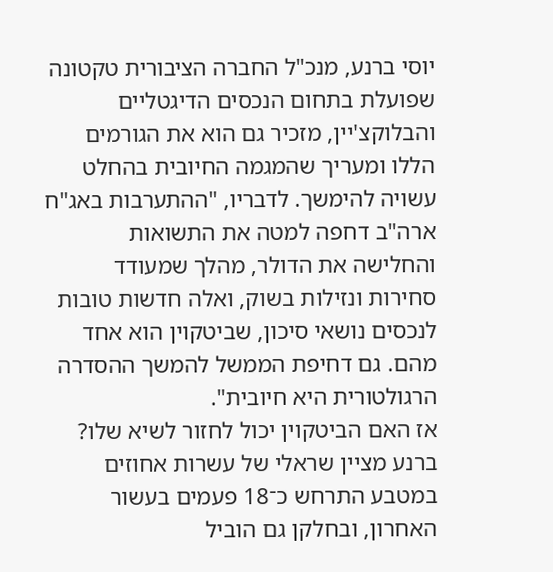יוסי ברנע, מנכ"ל החברה הציבורית טקטונה שפועלת בתחום הנכסים הדיגטליים והבלוקצ'יין, מזכיר גם הוא את הגורמים הללו ומעריך שהמגמה החיובית בהחלט עשויה להימשך. לדבריו, "ההתערבות באג"ח ארה"ב דחפה למטה את התשואות והחלישה את הדולר, מהלך שמעודד סחירות ונזילות בשוק, ואלה חדשות טובות לנכסים נושאי סיכון, שביטקוין הוא אחד מהם. גם דחיפת הממשל להמשך ההסדרה הרגולטורית היא חיובית".
אז האם הביטקוין יכול לחזור לשיא שלו? ברנע מציין שראלי של עשרות אחוזים במטבע התרחש כ־18 פעמים בעשור האחרון, ובחלקן גם הוביל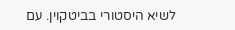לשיא היסטורי בביטקוין. עם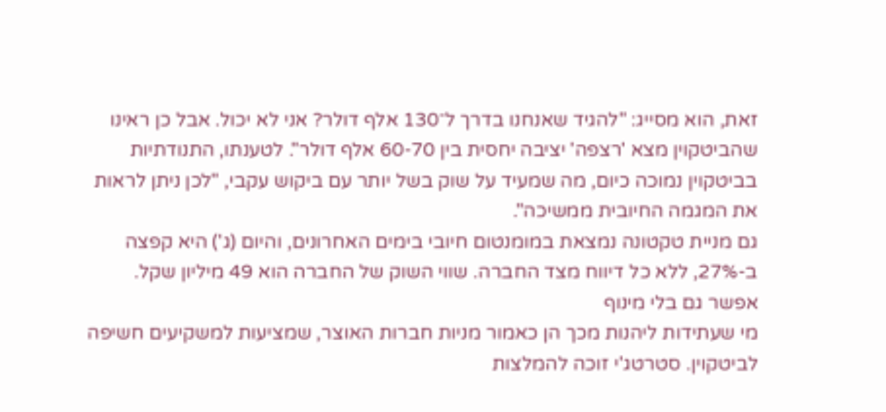זאת, הוא מסייג: "להגיד שאנחנו בדרך ל־130 אלף דולר? אני לא יכול. אבל כן ראינו שהביטקוין מצא 'רצפה' יציבה יחסית בין 60-70 אלף דולר". לטענתו, התנודתיות בביטקוין נמוכה כיום, מה שמעיד על שוק בשל יותר עם ביקוש עקבי, "לכן ניתן לראות את המגמה החיובית ממשיכה".
גם מניית טקטונה נמצאת במומנטום חיובי בימים האחרונים, והיום (ג') היא קפצה ב-27%, ללא כל דיווח מצד החברה. שווי השוק של החברה הוא 49 מיליון שקל.
אפשר גם בלי מינוף
מי שעתידות ליהנות מכך הן כאמור מניות חברות האוצר, שמציעות למשקיעים חשיפה לביטקוין. סטרטג'י זוכה להמלצות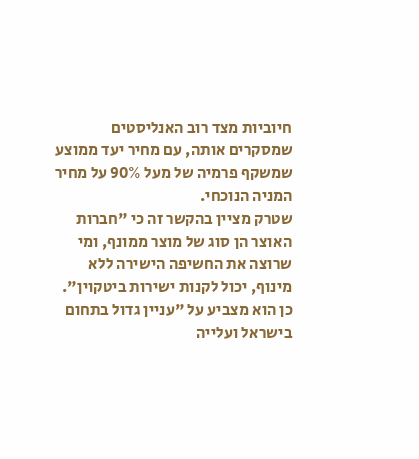חיוביות מצד רוב האנליסטים שמסקרים אותה, עם מחיר יעד ממוצע שמשקף פרמיה של מעל 90% על מחיר המניה הנוכחי.
שטרק מציין בהקשר זה כי "חברות האוצר הן סוג של מוצר ממונף, ומי שרוצה את החשיפה הישירה ללא מינוף, יכול לקנות ישירות ביטקוין". כן הוא מצביע על "עניין גדול בתחום בישראל ועלייה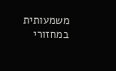משמעותית במחזורי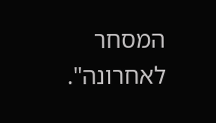המסחר לאחרונה".